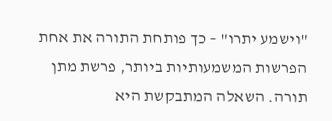"וישמע יתרו" – כך פותחת התורה את אחת הפרשות המשמעותיות ביותר, פרשת מתן תורה. השאלה המתבקשת היא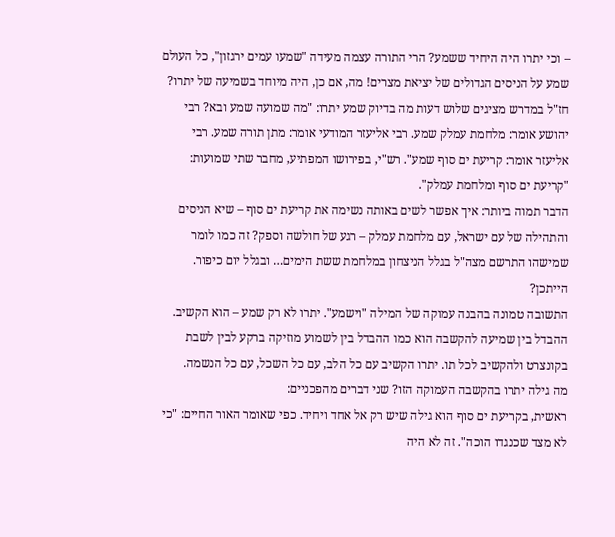– וכי יתרו היה היחיד ששמע? הרי התורה עצמה מעידה "שמעו עמים ירגזון", כל העולם שמע על הניסים הגדולים של יציאת מצרים! מה, אם כן, היה מיוחד בשמיעה של יתרו?
חז"ל במדרש מציגים שלוש דעות מה בדיוק שמע יתרו: "מה שמועה שמע ובא? רבי יהושע אומר: מלחמת עמלק שמע. רבי אליעזר המודעי אומר: מתן תורה שמע. רבי אליעזר אומר: קריעת ים סוף שמע". רש"י, בפירושו המפתיע, מחבר שתי שמועות: "קריעת ים סוף ומלחמת עמלק".
הדבר תמוה ביותר: איך אפשר לשים באותה נשימה את קריעת ים סוף – שיא הניסים והתהילה של עם ישראל, עם מלחמת עמלק – רגע של חולשה וספק? זה כמו לומר שמישהו התרשם מצה"ל בגלל הניצחון במלחמת ששת הימים… ובגלל יום כיפור. הייתכן?
התשובה טמונה בהבנה עמוקה של המילה "וישמע". יתרו לא רק שמע – הוא הקשיב. ההבדל בין שמיעה להקשבה הוא כמו ההבדל בין לשמוע מוזיקה ברקע לבין לשבת בקונצרט ולהקשיב לכל תו. יתרו הקשיב עם כל הלב, עם כל השכל, עם כל הנשמה.
מה גילה יתרו בהקשבה העמוקה הזו? שני דברים מהפכניים:
ראשית, בקריעת ים סוף הוא גילה שיש רק אל אחד ויחיד. כפי שאומר האור החיים: "כי לא מצד שכנגדו הוכה". זה לא היה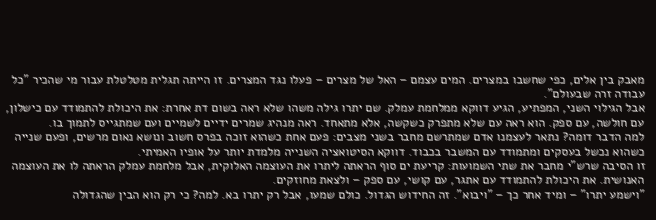מאבק בין אלים, כפי שחשבו במצרים. המים עצמם – האל של מצרים – פעלו נגד המצרים. זו הייתה תגלית מטלטלת עבור מי שהכיר "כל עבודה זרה שבעולם".
אבל הגילוי השני, המפתיע, הגיע דווקא ממלחמת עמלק. שם יתרו גילה משהו שלא ראה בשום דת אחרת: את היכולת להתמודד עם כישלון, עם חולשה, עם ספק. הוא ראה עם שלא מתפרק כשקשה, אלא מתאחד. ראה מנהיג שמרים ידיים לשמיים ועם שמתגייס לתמוך בו.
למה הדבר דומה? נתאר לעצמנו אדם שמתרשם מחבר בשני מצבים: פעם אחת כשהוא זוכה בפרס חשוב ונושא נאום מרשים, ופעם שנייה כשהוא נכשל בעסקים ומתמודד עם המשבר בכבוד. דווקא הסיטואציה השנייה מלמדת יותר על אופיו האמיתי.
זו הסיבה שרש"י מחבר את שתי השמועות: קריעת ים סוף הראתה ליתרו את העוצמה האלוקית, אבל מלחמת עמלק הראתה לו את העוצמה האנושית. את היכולת להתמודד עם אתגר, עם קושי, עם ספק – ולצאת מחוזקים.
"וישמע יתרו" – ומיד אחר כך – "ויבוא". זה החידוש הגדול. כולם שמעו, אבל רק יתרו בא. למה? כי רק הוא הבין שהגדולה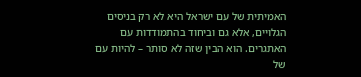האמיתית של עם ישראל היא לא רק בניסים הגלויים, אלא גם וביחוד בהתמודדות עם האתגרים. הוא הבין שזה לא סותר – להיות עם של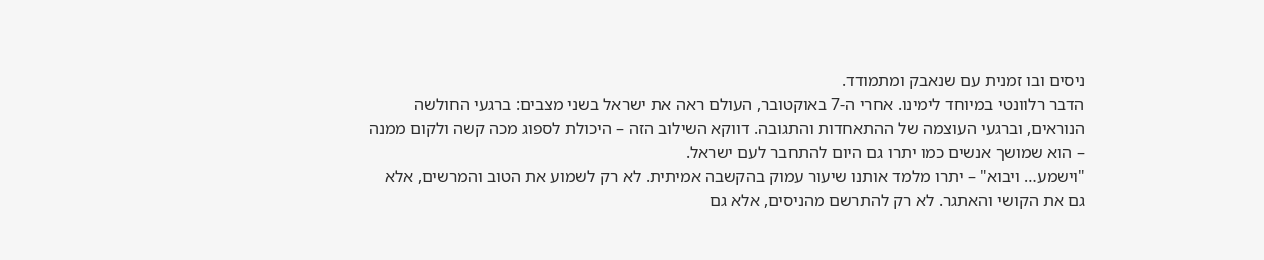ניסים ובו זמנית עם שנאבק ומתמודד.
הדבר רלוונטי במיוחד לימינו. אחרי ה-7 באוקטובר, העולם ראה את ישראל בשני מצבים: ברגעי החולשה הנוראים, וברגעי העוצמה של ההתאחדות והתגובה. דווקא השילוב הזה – היכולת לספוג מכה קשה ולקום ממנה – הוא שמושך אנשים כמו יתרו גם היום להתחבר לעם ישראל.
"וישמע… ויבוא" – יתרו מלמד אותנו שיעור עמוק בהקשבה אמיתית. לא רק לשמוע את הטוב והמרשים, אלא גם את הקושי והאתגר. לא רק להתרשם מהניסים, אלא גם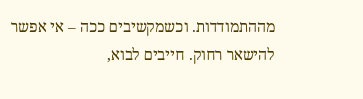מההתמודדות. וכשמקשיבים ככה – אי אפשר להישאר רחוק. חייבים לבוא,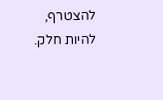להצטרף, להיות חלק.